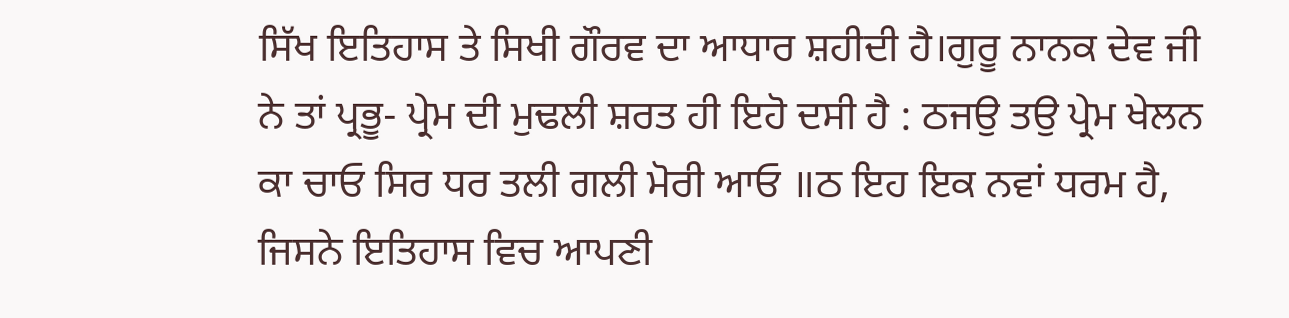ਸਿੱਖ ਇਤਿਹਾਸ ਤੇ ਸਿਖੀ ਗੌਰਵ ਦਾ ਆਧਾਰ ਸ਼ਹੀਦੀ ਹੈ।ਗੁਰੂ ਨਾਨਕ ਦੇਵ ਜੀ ਨੇ ਤਾਂ ਪ੍ਰਭੂ- ਪ੍ਰੇਮ ਦੀ ਮੁਢਲੀ ਸ਼ਰਤ ਹੀ ਇਹੋ ਦਸੀ ਹੈ : ਠਜਉ ਤਉ ਪ੍ਰੇਮ ਖੇਲਨ ਕਾ ਚਾਓ ਸਿਰ ਧਰ ਤਲੀ ਗਲੀ ਮੋਰੀ ਆਓ ॥ਠ ਇਹ ਇਕ ਨਵਾਂ ਧਰਮ ਹੈ, ਜਿਸਨੇ ਇਤਿਹਾਸ ਵਿਚ ਆਪਣੀ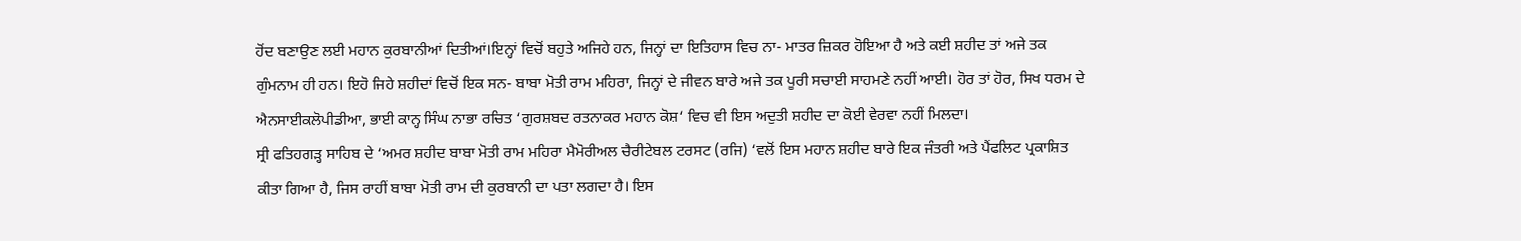ਹੋਂਦ ਬਣਾਉਣ ਲਈ ਮਹਾਨ ਕੁਰਬਾਨੀਆਂ ਦਿਤੀਆਂ।ਇਨ੍ਹਾਂ ਵਿਚੋਂ ਬਹੁਤੇ ਅਜਿਹੇ ਹਨ, ਜਿਨ੍ਹਾਂ ਦਾ ਇਤਿਹਾਸ ਵਿਚ ਨਾ- ਮਾਤਰ ਜ਼ਿਕਰ ਹੋਇਆ ਹੈ ਅਤੇ ਕਈ ਸ਼ਹੀਦ ਤਾਂ ਅਜੇ ਤਕ ਗੁੰਮਨਾਮ ਹੀ ਹਨ। ਇਹੋ ਜਿਹੇ ਸ਼ਹੀਦਾਂ ਵਿਚੋਂ ਇਕ ਸਨ- ਬਾਬਾ ਮੋਤੀ ਰਾਮ ਮਹਿਰਾ, ਜਿਨ੍ਹਾਂ ਦੇ ਜੀਵਨ ਬਾਰੇ ਅਜੇ ਤਕ ਪੂਰੀ ਸਚਾਈ ਸਾਹਮਣੇ ਨਹੀਂ ਆਈ। ਹੋਰ ਤਾਂ ਹੋਰ, ਸਿਖ ਧਰਮ ਦੇ ਐਨਸਾਈਕਲੋਪੀਡੀਆ, ਭਾਈ ਕਾਨ੍ਹ ਸਿੰਘ ਨਾਭਾ ਰਚਿਤ ‘ਗੁਰਸ਼ਬਦ ਰਤਨਾਕਰ ਮਹਾਨ ਕੋਸ਼‘ ਵਿਚ ਵੀ ਇਸ ਅਦੁਤੀ ਸ਼ਹੀਦ ਦਾ ਕੋਈ ਵੇਰਵਾ ਨਹੀਂ ਮਿਲਦਾ।
ਸ੍ਰੀ ਫਤਿਹਗੜ੍ਹ ਸਾਹਿਬ ਦੇ ‘ਅਮਰ ਸ਼ਹੀਦ ਬਾਬਾ ਮੋਤੀ ਰਾਮ ਮਹਿਰਾ ਮੈਮੋਰੀਅਲ ਚੈਰੀਟੇਬਲ ਟਰਸਟ (ਰਜਿ) ‘ਵਲੋਂ ਇਸ ਮਹਾਨ ਸ਼ਹੀਦ ਬਾਰੇ ਇਕ ਜੰਤਰੀ ਅਤੇ ਪੈਂਫਲਿਟ ਪ੍ਰਕਾਸ਼ਿਤ ਕੀਤਾ ਗਿਆ ਹੈ, ਜਿਸ ਰਾਹੀਂ ਬਾਬਾ ਮੋਤੀ ਰਾਮ ਦੀ ਕੁਰਬਾਨੀ ਦਾ ਪਤਾ ਲਗਦਾ ਹੈ। ਇਸ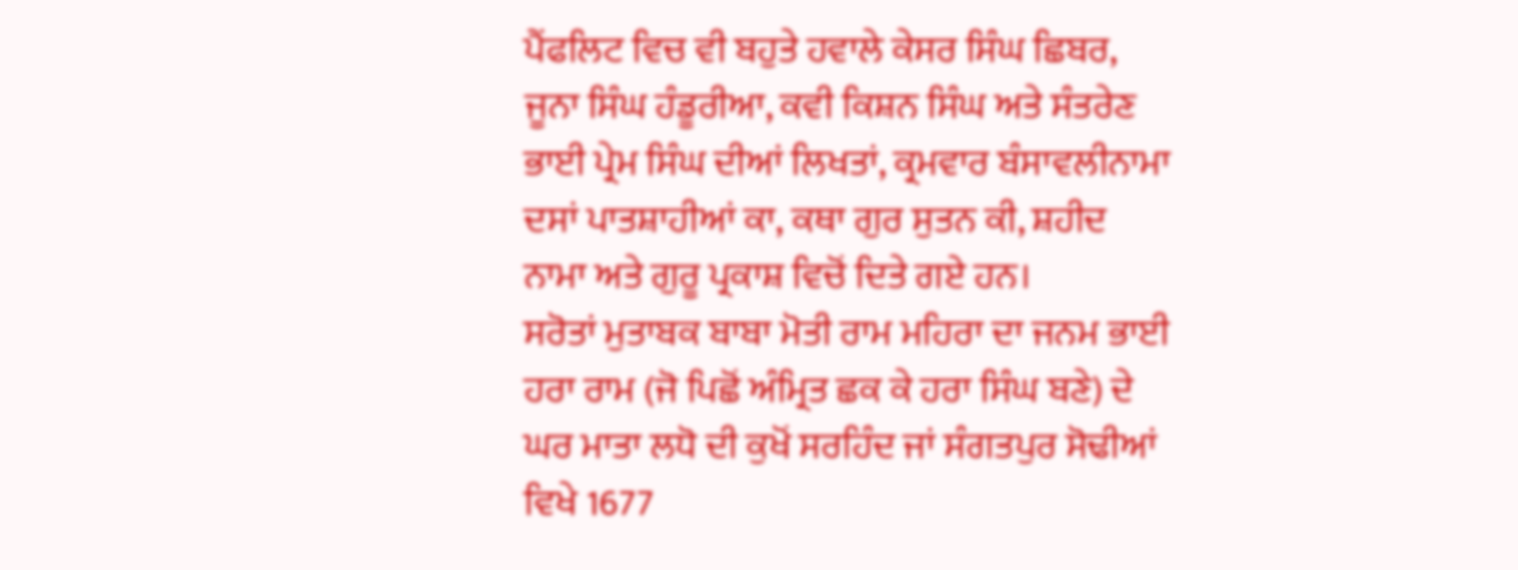ਪੈਂਫਲਿਟ ਵਿਚ ਵੀ ਬਹੁਤੇ ਹਵਾਲੇ ਕੇਸਰ ਸਿੰਘ ਛਿਬਰ, ਜੂਨਾ ਸਿੰਘ ਹੰਡੂਰੀਆ, ਕਵੀ ਕਿਸ਼ਨ ਸਿੰਘ ਅਤੇ ਸੰਤਰੇਣ ਭਾਈ ਪ੍ਰੇਮ ਸਿੰਘ ਦੀਆਂ ਲਿਖਤਾਂ, ਕ੍ਰਮਵਾਰ ਬੰਸਾਵਲੀਨਾਮਾ ਦਸਾਂ ਪਾਤਸ਼ਾਹੀਆਂ ਕਾ, ਕਥਾ ਗੁਰ ਸੁਤਨ ਕੀ, ਸ਼ਹੀਦ ਨਾਮਾ ਅਤੇ ਗੁਰੂ ਪ੍ਰਕਾਸ਼ ਵਿਚੋਂ ਦਿਤੇ ਗਏ ਹਨ।
ਸਰੋਤਾਂ ਮੁਤਾਬਕ ਬਾਬਾ ਮੋਤੀ ਰਾਮ ਮਹਿਰਾ ਦਾ ਜਨਮ ਭਾਈ ਹਰਾ ਰਾਮ (ਜੋ ਪਿਛੋਂ ਅੰਮ੍ਰਿਤ ਛਕ ਕੇ ਹਰਾ ਸਿੰਘ ਬਣੇ) ਦੇ ਘਰ ਮਾਤਾ ਲਧੋ ਦੀ ਕੁਖੋਂ ਸਰਹਿੰਦ ਜਾਂ ਸੰਗਤਪੁਰ ਸੋਢੀਆਂ ਵਿਖੇ 1677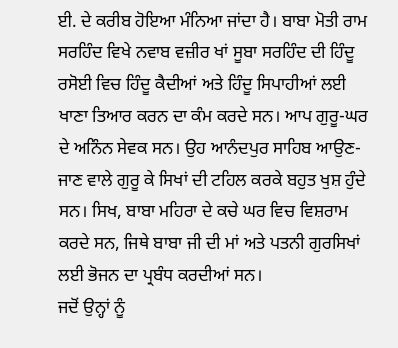ਈ. ਦੇ ਕਰੀਬ ਹੋਇਆ ਮੰਨਿਆ ਜਾਂਦਾ ਹੈ। ਬਾਬਾ ਮੋਤੀ ਰਾਮ ਸਰਹਿੰਦ ਵਿਖੇ ਨਵਾਬ ਵਜ਼ੀਰ ਖਾਂ ਸੂਬਾ ਸਰਹਿੰਦ ਦੀ ਹਿੰਦੂ ਰਸੋਈ ਵਿਚ ਹਿੰਦੂ ਕੈਦੀਆਂ ਅਤੇ ਹਿੰਦੂ ਸਿਪਾਹੀਆਂ ਲਈ ਖਾਣਾ ਤਿਆਰ ਕਰਨ ਦਾ ਕੰਮ ਕਰਦੇ ਸਨ। ਆਪ ਗੁਰੂ-ਘਰ ਦੇ ਅਨਿੰਨ ਸੇਵਕ ਸਨ। ਉਹ ਆਨੰਦਪੁਰ ਸਾਹਿਬ ਆਉਣ- ਜਾਣ ਵਾਲੇ ਗੁਰੂ ਕੇ ਸਿਖਾਂ ਦੀ ਟਹਿਲ ਕਰਕੇ ਬਹੁਤ ਖੁਸ਼ ਹੁੰਦੇ ਸਨ। ਸਿਖ, ਬਾਬਾ ਮਹਿਰਾ ਦੇ ਕਚੇ ਘਰ ਵਿਚ ਵਿਸ਼ਰਾਮ ਕਰਦੇ ਸਨ, ਜਿਥੇ ਬਾਬਾ ਜੀ ਦੀ ਮਾਂ ਅਤੇ ਪਤਨੀ ਗੁਰਸਿਖਾਂ ਲਈ ਭੋਜਨ ਦਾ ਪ੍ਰਬੰਧ ਕਰਦੀਆਂ ਸਨ।
ਜਦੋਂ ਉਨ੍ਹਾਂ ਨੂੰ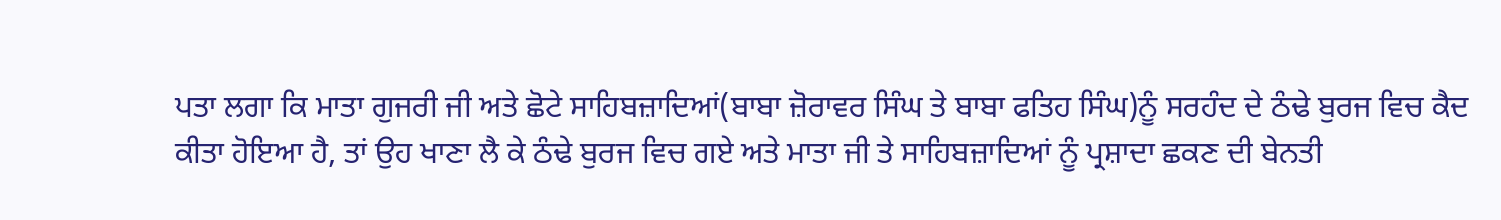ਪਤਾ ਲਗਾ ਕਿ ਮਾਤਾ ਗੁਜਰੀ ਜੀ ਅਤੇ ਛੋਟੇ ਸਾਹਿਬਜ਼ਾਦਿਆਂ(ਬਾਬਾ ਜ਼ੋਰਾਵਰ ਸਿੰਘ ਤੇ ਬਾਬਾ ਫਤਿਹ ਸਿੰਘ)ਨੂੰ ਸਰਹੰਦ ਦੇ ਠੰਢੇ ਬੁਰਜ ਵਿਚ ਕੈਦ ਕੀਤਾ ਹੋਇਆ ਹੈ, ਤਾਂ ਉਹ ਖਾਣਾ ਲੈ ਕੇ ਠੰਢੇ ਬੁਰਜ ਵਿਚ ਗਏ ਅਤੇ ਮਾਤਾ ਜੀ ਤੇ ਸਾਹਿਬਜ਼ਾਦਿਆਂ ਨੂੰ ਪ੍ਰਸ਼ਾਦਾ ਛਕਣ ਦੀ ਬੇਨਤੀ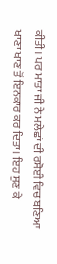ਕੀਤੀ। ਪਰ ਮਾਤਾ ਜੀ ਨੇ ਮਲੇਛਾਂ ਦੀ ਰਸੋਈ ਵਿਚ ਬਣਿਆ ਖਾਣਾ ਖਾਣ ਤੋਂ ਇਨਕਾਰ ਕਰ ਦਿਤਾ। ਇਹ ਸੁਣ ਕੇ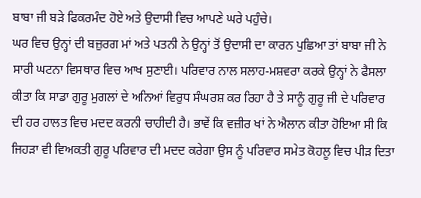ਬਾਬਾ ਜੀ ਬੜੇ ਫਿਕਰਮੰਦ ਹੋਏ ਅਤੇ ਉਦਾਸੀ ਵਿਚ ਆਪਣੇ ਘਰੇ ਪਹੁੰਚੇ।
ਘਰ ਵਿਚ ਉਨ੍ਹਾਂ ਦੀ ਬਜ਼ੁਰਗ ਮਾਂ ਅਤੇ ਪਤਨੀ ਨੇ ਉਨ੍ਹਾਂ ਤੋਂ ਉਦਾਸੀ ਦਾ ਕਾਰਨ ਪੁਛਿਆ ਤਾਂ ਬਾਬਾ ਜੀ ਨੇ ਸਾਰੀ ਘਟਨਾ ਵਿਸਥਾਰ ਵਿਚ ਆਖ ਸੁਣਾਈ। ਪਰਿਵਾਰ ਨਾਲ ਸਲਾਹ-ਮਸ਼ਵਰਾ ਕਰਕੇ ਉਨ੍ਹਾਂ ਨੇ ਫੈਸਲਾ ਕੀਤਾ ਕਿ ਸਾਡਾ ਗੁਰੂ ਮੁਗਲਾਂ ਦੇ ਅਨਿਆਂ ਵਿਰੁਧ ਸੰਘਰਸ਼ ਕਰ ਰਿਹਾ ਹੈ ਤੇ ਸਾਨੂੰ ਗੁਰੂ ਜੀ ਦੇ ਪਰਿਵਾਰ ਦੀ ਹਰ ਹਾਲਤ ਵਿਚ ਮਦਦ ਕਰਨੀ ਚਾਹੀਦੀ ਹੈ। ਭਾਵੇਂ ਕਿ ਵਜ਼ੀਰ ਖਾਂ ਨੇ ਐਲਾਨ ਕੀਤਾ ਹੋਇਆ ਸੀ ਕਿ ਜਿਹੜਾ ਵੀ ਵਿਅਕਤੀ ਗੁਰੂ ਪਰਿਵਾਰ ਦੀ ਮਦਦ ਕਰੇਗਾ ਉਸ ਨੂੰ ਪਰਿਵਾਰ ਸਮੇਤ ਕੋਹਲੂ ਵਿਚ ਪੀੜ ਦਿਤਾ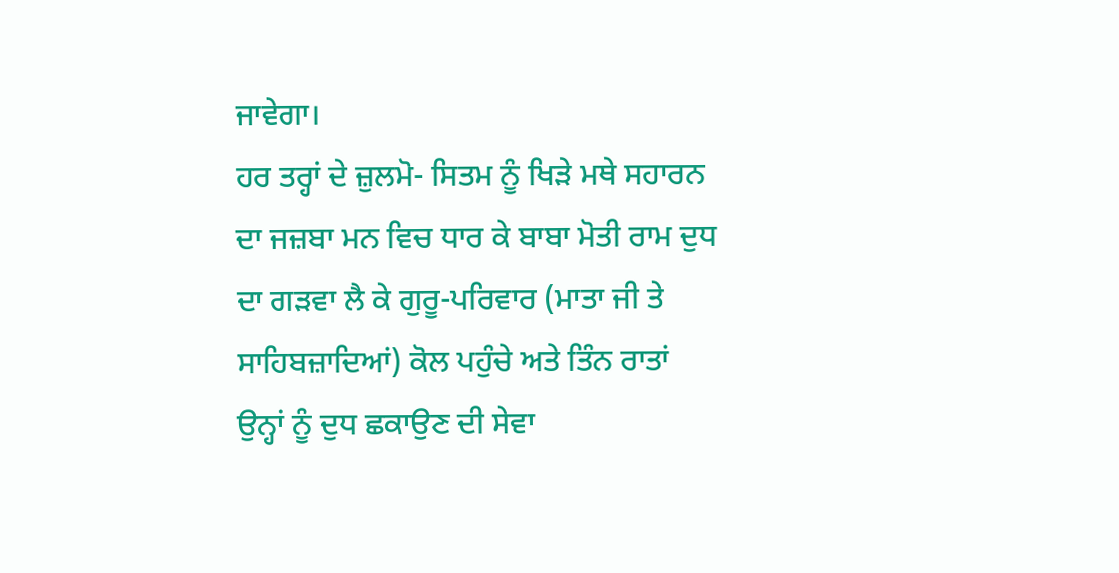ਜਾਵੇਗਾ।
ਹਰ ਤਰ੍ਹਾਂ ਦੇ ਜ਼ੁਲਮੋ- ਸਿਤਮ ਨੂੰ ਖਿੜੇ ਮਥੇ ਸਹਾਰਨ ਦਾ ਜਜ਼ਬਾ ਮਨ ਵਿਚ ਧਾਰ ਕੇ ਬਾਬਾ ਮੋਤੀ ਰਾਮ ਦੁਧ ਦਾ ਗੜਵਾ ਲੈ ਕੇ ਗੁਰੂ-ਪਰਿਵਾਰ (ਮਾਤਾ ਜੀ ਤੇ ਸਾਹਿਬਜ਼ਾਦਿਆਂ) ਕੋਲ ਪਹੁੰਚੇ ਅਤੇ ਤਿੰਨ ਰਾਤਾਂ ਉਨ੍ਹਾਂ ਨੂੰ ਦੁਧ ਛਕਾਉਣ ਦੀ ਸੇਵਾ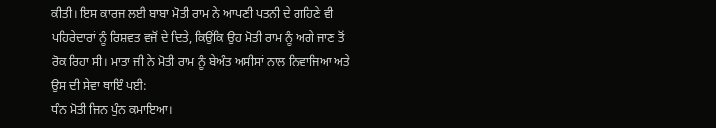ਕੀਤੀ। ਇਸ ਕਾਰਜ ਲਈ ਬਾਬਾ ਮੋਤੀ ਰਾਮ ਨੇ ਆਪਣੀ ਪਤਨੀ ਦੇ ਗਹਿਣੇ ਵੀ ਪਹਿਰੇਦਾਰਾਂ ਨੂੰ ਰਿਸ਼ਵਤ ਵਜੋਂ ਦੇ ਦਿਤੇ, ਕਿਉਂਕਿ ਉਹ ਮੋਤੀ ਰਾਮ ਨੂੰ ਅਗੇ ਜਾਣ ਤੋਂ ਰੋਕ ਰਿਹਾ ਸੀ। ਮਾਤਾ ਜੀ ਨੇ ਮੋਤੀ ਰਾਮ ਨੂੰ ਬੇਅੰਤ ਅਸੀਸਾਂ ਨਾਲ ਨਿਵਾਜਿਆ ਅਤੇ ਉਸ ਦੀ ਸੇਵਾ ਥਾਇੰ ਪਈ:
ਧੰਨ ਮੋਤੀ ਜਿਨ ਪੁੰਨ ਕਮਾਇਆ।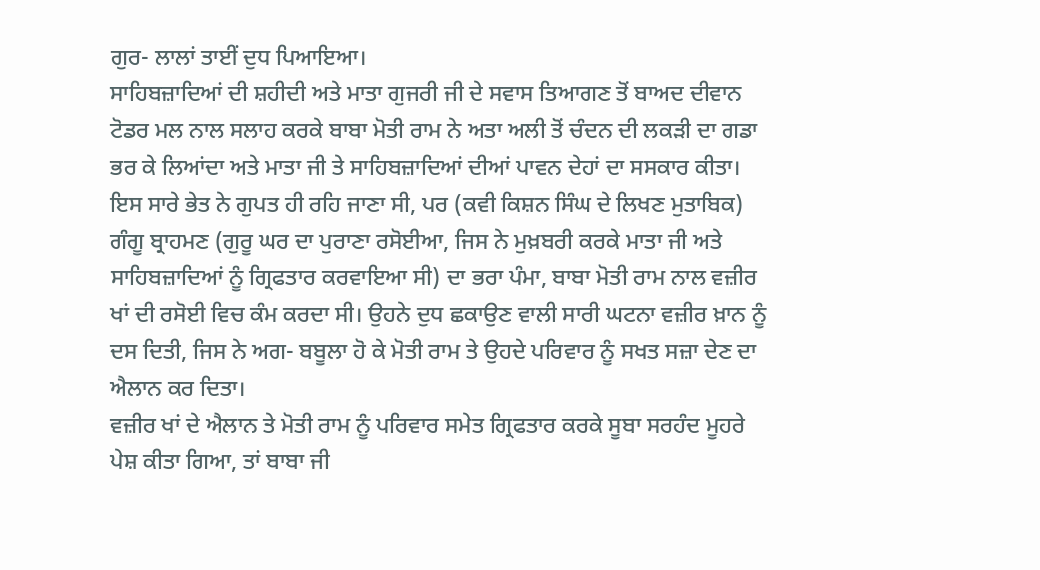ਗੁਰ- ਲਾਲਾਂ ਤਾਈਂ ਦੁਧ ਪਿਆਇਆ।
ਸਾਹਿਬਜ਼ਾਦਿਆਂ ਦੀ ਸ਼ਹੀਦੀ ਅਤੇ ਮਾਤਾ ਗੁਜਰੀ ਜੀ ਦੇ ਸਵਾਸ ਤਿਆਗਣ ਤੋਂ ਬਾਅਦ ਦੀਵਾਨ ਟੋਡਰ ਮਲ ਨਾਲ ਸਲਾਹ ਕਰਕੇ ਬਾਬਾ ਮੋਤੀ ਰਾਮ ਨੇ ਅਤਾ ਅਲੀ ਤੋਂ ਚੰਦਨ ਦੀ ਲਕੜੀ ਦਾ ਗਡਾ ਭਰ ਕੇ ਲਿਆਂਦਾ ਅਤੇ ਮਾਤਾ ਜੀ ਤੇ ਸਾਹਿਬਜ਼ਾਦਿਆਂ ਦੀਆਂ ਪਾਵਨ ਦੇਹਾਂ ਦਾ ਸਸਕਾਰ ਕੀਤਾ। ਇਸ ਸਾਰੇ ਭੇਤ ਨੇ ਗੁਪਤ ਹੀ ਰਹਿ ਜਾਣਾ ਸੀ, ਪਰ (ਕਵੀ ਕਿਸ਼ਨ ਸਿੰਘ ਦੇ ਲਿਖਣ ਮੁਤਾਬਿਕ) ਗੰਗੂ ਬ੍ਰਾਹਮਣ (ਗੁਰੂ ਘਰ ਦਾ ਪੁਰਾਣਾ ਰਸੋਈਆ, ਜਿਸ ਨੇ ਮੁਖ਼ਬਰੀ ਕਰਕੇ ਮਾਤਾ ਜੀ ਅਤੇ ਸਾਹਿਬਜ਼ਾਦਿਆਂ ਨੂੰ ਗ੍ਰਿਫਤਾਰ ਕਰਵਾਇਆ ਸੀ) ਦਾ ਭਰਾ ਪੰਮਾ, ਬਾਬਾ ਮੋਤੀ ਰਾਮ ਨਾਲ ਵਜ਼ੀਰ ਖਾਂ ਦੀ ਰਸੋਈ ਵਿਚ ਕੰਮ ਕਰਦਾ ਸੀ। ਉਹਨੇ ਦੁਧ ਛਕਾਉਣ ਵਾਲੀ ਸਾਰੀ ਘਟਨਾ ਵਜ਼ੀਰ ਖ਼ਾਨ ਨੂੰ ਦਸ ਦਿਤੀ, ਜਿਸ ਨੇ ਅਗ- ਬਬੂਲਾ ਹੋ ਕੇ ਮੋਤੀ ਰਾਮ ਤੇ ਉਹਦੇ ਪਰਿਵਾਰ ਨੂੰ ਸਖਤ ਸਜ਼ਾ ਦੇਣ ਦਾ ਐਲਾਨ ਕਰ ਦਿਤਾ।
ਵਜ਼ੀਰ ਖਾਂ ਦੇ ਐਲਾਨ ਤੇ ਮੋਤੀ ਰਾਮ ਨੂੰ ਪਰਿਵਾਰ ਸਮੇਤ ਗ੍ਰਿਫਤਾਰ ਕਰਕੇ ਸੂਬਾ ਸਰਹੰਦ ਮੂਹਰੇ ਪੇਸ਼ ਕੀਤਾ ਗਿਆ, ਤਾਂ ਬਾਬਾ ਜੀ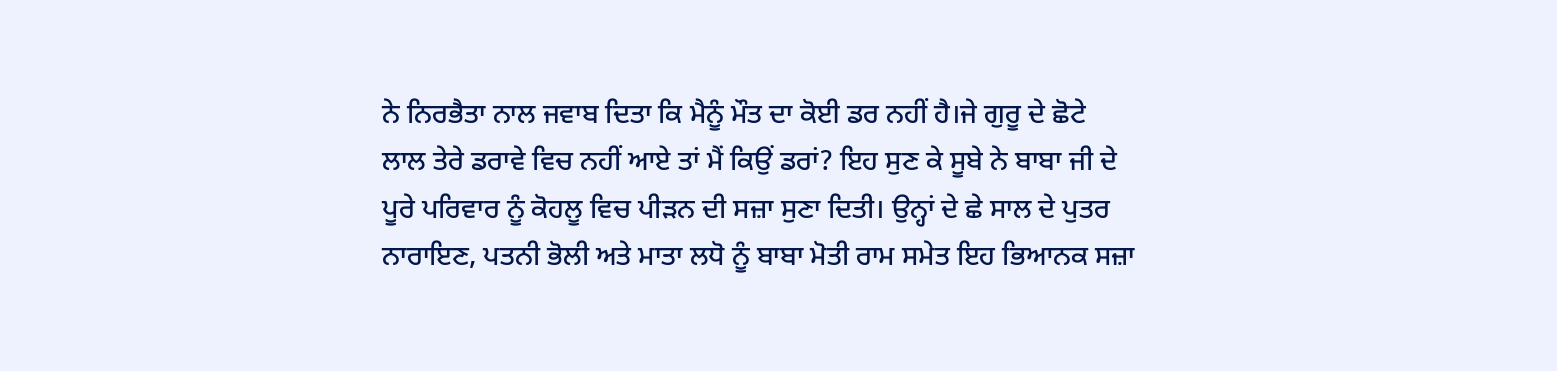ਨੇ ਨਿਰਭੈਤਾ ਨਾਲ ਜਵਾਬ ਦਿਤਾ ਕਿ ਮੈਨੂੰ ਮੌਤ ਦਾ ਕੋਈ ਡਰ ਨਹੀਂ ਹੈ।ਜੇ ਗੁਰੂ ਦੇ ਛੋਟੇ ਲਾਲ ਤੇਰੇ ਡਰਾਵੇ ਵਿਚ ਨਹੀਂ ਆਏ ਤਾਂ ਮੈਂ ਕਿਉਂ ਡਰਾਂ? ਇਹ ਸੁਣ ਕੇ ਸੂਬੇ ਨੇ ਬਾਬਾ ਜੀ ਦੇ ਪੂਰੇ ਪਰਿਵਾਰ ਨੂੰ ਕੋਹਲੂ ਵਿਚ ਪੀੜਨ ਦੀ ਸਜ਼ਾ ਸੁਣਾ ਦਿਤੀ। ਉਨ੍ਹਾਂ ਦੇ ਛੇ ਸਾਲ ਦੇ ਪੁਤਰ ਨਾਰਾਇਣ, ਪਤਨੀ ਭੋਲੀ ਅਤੇ ਮਾਤਾ ਲਧੋ ਨੂੰ ਬਾਬਾ ਮੋਤੀ ਰਾਮ ਸਮੇਤ ਇਹ ਭਿਆਨਕ ਸਜ਼ਾ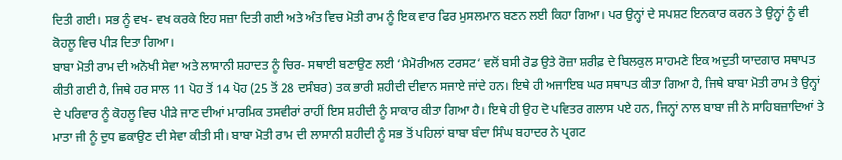ਦਿਤੀ ਗਈ। ਸਭ ਨੂੰ ਵਖ- ਵਖ ਕਰਕੇ ਇਹ ਸਜ਼ਾ ਦਿਤੀ ਗਈ ਅਤੇ ਅੰਤ ਵਿਚ ਮੋਤੀ ਰਾਮ ਨੂੰ ਇਕ ਵਾਰ ਫਿਰ ਮੁਸਲਮਾਨ ਬਣਨ ਲਈ ਕਿਹਾ ਗਿਆ। ਪਰ ਉਨ੍ਹਾਂ ਦੇ ਸਪਸ਼ਟ ਇਨਕਾਰ ਕਰਨ ਤੇ ਉਨ੍ਹਾਂ ਨੂੰ ਵੀ ਕੋਹਲੂ ਵਿਚ ਪੀੜ ਦਿਤਾ ਗਿਆ।
ਬਾਬਾ ਮੋਤੀ ਰਾਮ ਦੀ ਅਨੋਖੀ ਸੇਵਾ ਅਤੇ ਲਾਸਾਨੀ ਸ਼ਹਾਦਤ ਨੂੰ ਚਿਰ- ਸਥਾਈ ਬਣਾਉਣ ਲਈ ‘ਮੈਮੋਰੀਅਲ ਟਰਸਟ‘ ਵਲੋਂ ਬਸੀ ਰੋਡ ਉਤੇ ਰੋਜ਼ਾ ਸ਼ਰੀਫ਼ ਦੇ ਬਿਲਕੁਲ ਸਾਹਮਣੇ ਇਕ ਅਦੁਤੀ ਯਾਦਗਾਰ ਸਥਾਪਤ ਕੀਤੀ ਗਈ ਹੈ, ਜਿਥੇ ਹਰ ਸਾਲ 11 ਪੋਹ ਤੋਂ 14 ਪੋਹ (25 ਤੋਂ 28 ਦਸੰਬਰ) ਤਕ ਭਾਰੀ ਸ਼ਹੀਦੀ ਦੀਵਾਨ ਸਜਾਏ ਜਾਂਦੇ ਹਨ। ਇਥੇ ਹੀ ਅਜਾਇਬ ਘਰ ਸਥਾਪਤ ਕੀਤਾ ਗਿਆ ਹੈ, ਜਿਥੇ ਬਾਬਾ ਮੋਤੀ ਰਾਮ ਤੇ ਉਨ੍ਹਾਂ ਦੇ ਪਰਿਵਾਰ ਨੂੰ ਕੋਹਲੂ ਵਿਚ ਪੀੜੇ ਜਾਣ ਦੀਆਂ ਮਾਰਮਿਕ ਤਸਵੀਰਾਂ ਰਾਹੀਂ ਇਸ ਸ਼ਹੀਦੀ ਨੂੰ ਸਾਕਾਰ ਕੀਤਾ ਗਿਆ ਹੈ। ਇਥੇ ਹੀ ਉਹ ਦੋ ਪਵਿਤਰ ਗਲਾਸ ਪਏ ਹਨ, ਜਿਨ੍ਹਾਂ ਨਾਲ ਬਾਬਾ ਜੀ ਨੇ ਸਾਹਿਬਜ਼ਾਦਿਆਂ ਤੇ ਮਾਤਾ ਜੀ ਨੂੰ ਦੁਧ ਛਕਾਉਣ ਦੀ ਸੇਵਾ ਕੀਤੀ ਸੀ। ਬਾਬਾ ਮੋਤੀ ਰਾਮ ਦੀ ਲਾਸਾਨੀ ਸ਼ਹੀਦੀ ਨੂੰ ਸਭ ਤੋਂ ਪਹਿਲਾਂ ਬਾਬਾ ਬੰਦਾ ਸਿੰਘ ਬਹਾਦਰ ਨੇ ਪ੍ਰਗਟ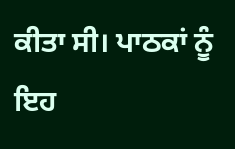ਕੀਤਾ ਸੀ। ਪਾਠਕਾਂ ਨੂੰ ਇਹ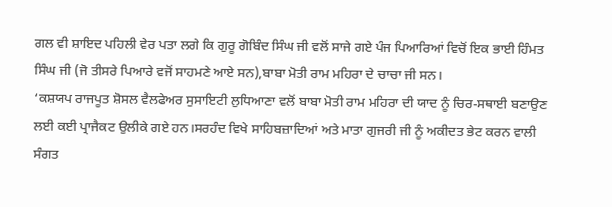ਗਲ ਵੀ ਸ਼ਾਇਦ ਪਹਿਲੀ ਵੇਰ ਪਤਾ ਲਗੇ ਕਿ ਗੁਰੂ ਗੋਬਿੰਦ ਸਿੰਘ ਜੀ ਵਲੋਂ ਸਾਜੇ ਗਏ ਪੰਜ ਪਿਆਰਿਆਂ ਵਿਚੋਂ ਇਕ ਭਾਈ ਹਿੰਮਤ ਸਿੰਘ ਜੀ (ਜੋ ਤੀਸਰੇ ਪਿਆਰੇ ਵਜੋਂ ਸਾਹਮਣੇ ਆਏ ਸਨ),ਬਾਬਾ ਮੋਤੀ ਰਾਮ ਮਹਿਰਾ ਦੇ ਚਾਚਾ ਜੀ ਸਨ।
‘ਕਸ਼ਯਪ ਰਾਜਪੂਤ ਸ਼ੋਸਲ ਵੈਲਫੇਅਰ ਸੁਸਾਇਟੀ ਲੁਧਿਆਣਾ ਵਲੋਂ ਬਾਬਾ ਮੋਤੀ ਰਾਮ ਮਹਿਰਾ ਦੀ ਯਾਦ ਨੂੰ ਚਿਰ-ਸਥਾਈ ਬਣਾਉਣ ਲਈ ਕਈ ਪ੍ਰਾਜੈਕਟ ਉਲੀਕੇ ਗਏ ਹਨ।ਸਰਹੰਦ ਵਿਖੇ ਸਾਹਿਬਜ਼ਾਦਿਆਂ ਅਤੇ ਮਾਤਾ ਗੁਜਰੀ ਜੀ ਨੂੰ ਅਕੀਦਤ ਭੇਟ ਕਰਨ ਵਾਲੀ ਸੰਗਤ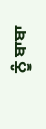ਨੂੰ ਬਾਬਾ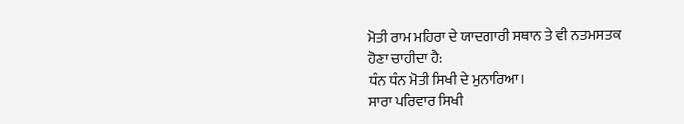ਮੋਤੀ ਰਾਮ ਮਹਿਰਾ ਦੇ ਯਾਦਗਾਰੀ ਸਥਾਨ ਤੇ ਵੀ ਨਤਮਸਤਕ ਹੋਣਾ ਚਾਹੀਦਾ ਹੈ:
ਧੰਨ ਧੰਨ ਮੋਤੀ ਸਿਖੀ ਦੇ ਮੁਨਾਰਿਆ।
ਸਾਰਾ ਪਰਿਵਾਰ ਸਿਖੀ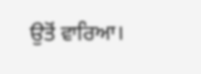ਉਤੋਂ ਵਾਰਿਆ।